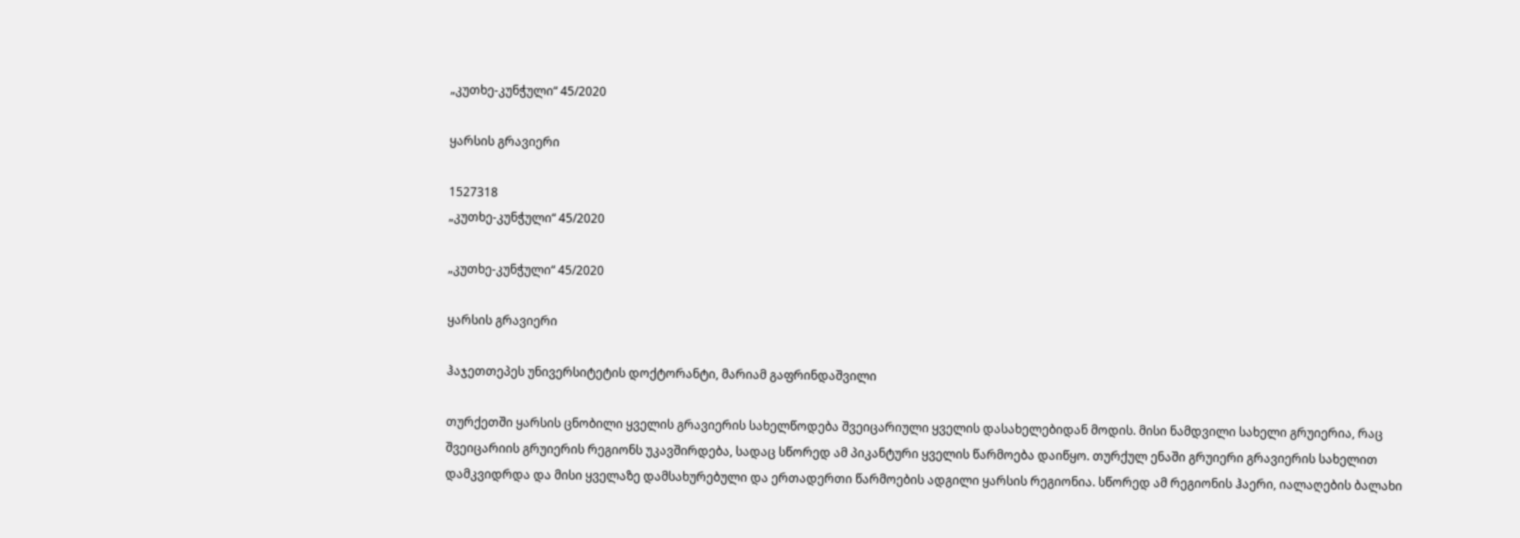„კუთხე-კუნჭული“ 45/2020

ყარსის გრავიერი

1527318
„კუთხე-კუნჭული“ 45/2020

„კუთხე-კუნჭული“ 45/2020

ყარსის გრავიერი

ჰაჯეთთეპეს უნივერსიტეტის დოქტორანტი, მარიამ გაფრინდაშვილი

თურქეთში ყარსის ცნობილი ყველის გრავიერის სახელწოდება შვეიცარიული ყველის დასახელებიდან მოდის. მისი ნამდვილი სახელი გრუიერია, რაც შვეიცარიის გრუიერის რეგიონს უკავშირდება, სადაც სწორედ ამ პიკანტური ყველის წარმოება დაიწყო. თურქულ ენაში გრუიერი გრავიერის სახელით დამკვიდრდა და მისი ყველაზე დამსახურებული და ერთადერთი წარმოების ადგილი ყარსის რეგიონია. სწორედ ამ რეგიონის ჰაერი, იალაღების ბალახი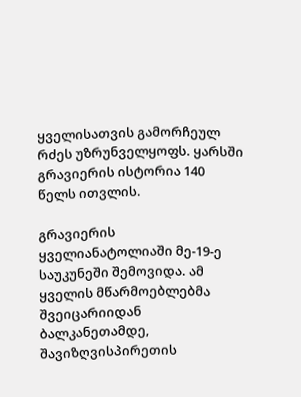ყველისათვის გამორჩეულ რძეს უზრუნველყოფს. ყარსში გრავიერის ისტორია 140 წელს ითვლის.

გრავიერის ყველიანატოლიაში მე-19-ე საუკუნეში შემოვიდა. ამ ყველის მწარმოებლებმა შვეიცარიიდან ბალკანეთამდე, შავიზღვისპირეთის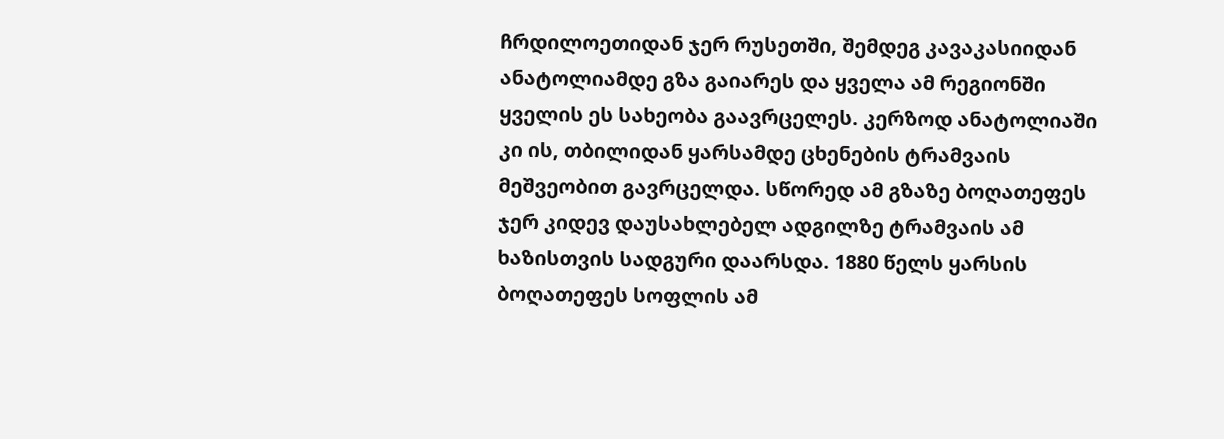ჩრდილოეთიდან ჯერ რუსეთში, შემდეგ კავაკასიიდან ანატოლიამდე გზა გაიარეს და ყველა ამ რეგიონში ყველის ეს სახეობა გაავრცელეს. კერზოდ ანატოლიაში კი ის, თბილიდან ყარსამდე ცხენების ტრამვაის მეშვეობით გავრცელდა. სწორედ ამ გზაზე ბოღათეფეს ჯერ კიდევ დაუსახლებელ ადგილზე ტრამვაის ამ ხაზისთვის სადგური დაარსდა. 1880 წელს ყარსის ბოღათეფეს სოფლის ამ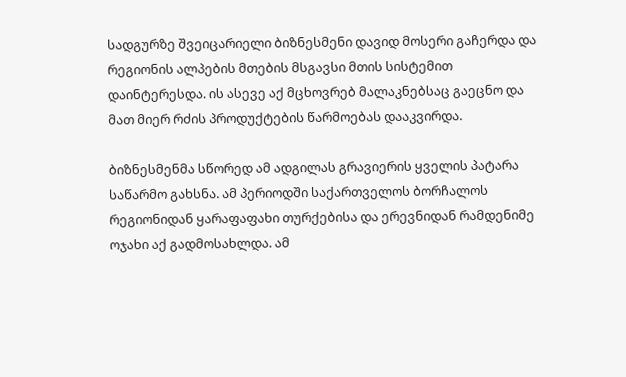სადგურზე შვეიცარიელი ბიზნესმენი დავიდ მოსერი გაჩერდა და რეგიონის ალპების მთების მსგავსი მთის სისტემით დაინტერესდა. ის ასევე აქ მცხოვრებ მალაკნებსაც გაეცნო და მათ მიერ რძის პროდუქტების წარმოებას დააკვირდა.

ბიზნესმენმა სწორედ ამ ადგილას გრავიერის ყველის პატარა საწარმო გახსნა. ამ პერიოდში საქართველოს ბორჩალოს რეგიონიდან ყარაფაფახი თურქებისა და ერევნიდან რამდენიმე  ოჯახი აქ გადმოსახლდა. ამ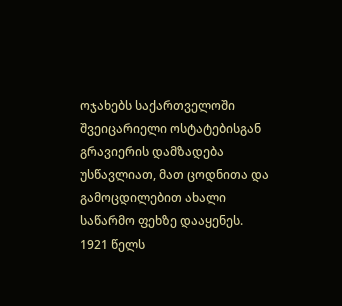ოჯახებს საქართველოში შვეიცარიელი ოსტატებისგან გრავიერის დამზადება უსწავლიათ, მათ ცოდნითა და გამოცდილებით ახალი საწარმო ფეხზე დააყენეს. 1921 წელს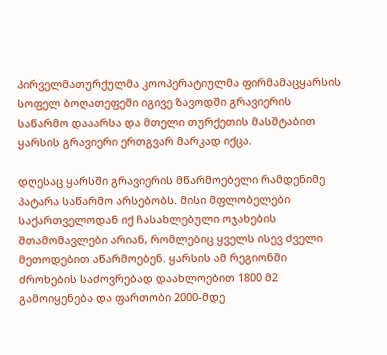პირველმათურქულმა კოოპერატიულმა ფირმამაცყარსის სოფელ ბოღათეფეში იგივე ზავოდში გრავიერის საწარმო დააარსა და მთელი თურქეთის მასშტაბით ყარსის გრავიერი ერთგვარ მარკად იქცა.

დღესაც ყარსში გრავიერის მწარმოებელი რამდენიმე პატარა საწარმო არსებობს. მისი მფლობელები საქართველოდან იქ ჩასახლებული ოჯახების შთამომავლები არიან, რომლებიც ყველს ისევ ძველი მეთოდებით აწარმოებენ. ყარსის ამ რეგიონში ძროხების საძოვრებად დაახლოებით 1800 მ2 გამოიყენება და ფართობი 2000-მდე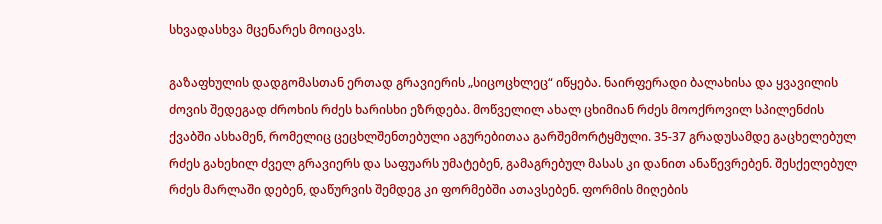სხვადასხვა მცენარეს მოიცავს.

გაზაფხულის დადგომასთან ერთად გრავიერის „სიცოცხლეც“ იწყება. ნაირფერადი ბალახისა და ყვავილის ძოვის შედეგად ძროხის რძეს ხარისხი ეზრდება. მოწველილ ახალ ცხიმიან რძეს მოოქროვილ სპილენძის ქვაბში ასხამენ, რომელიც ცეცხლშენთებული აგურებითაა გარშემორტყმული. 35-37 გრადუსამდე გაცხელებულ რძეს გახეხილ ძველ გრავიერს და საფუარს უმატებენ, გამაგრებულ მასას კი დანით ანაწევრებენ. შესქელებულ რძეს მარლაში დებენ, დაწურვის შემდეგ კი ფორმებში ათავსებენ. ფორმის მიღების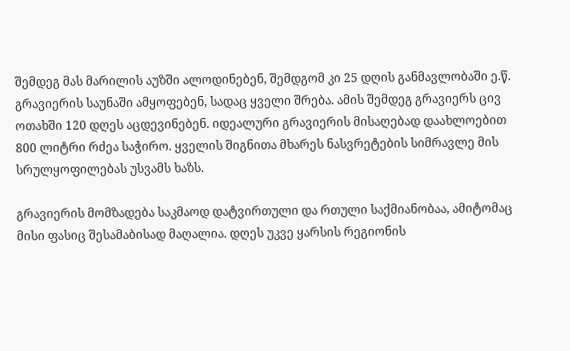შემდეგ მას მარილის აუზში ალოდინებენ, შემდგომ კი 25 დღის განმავლობაში ე.წ. გრავიერის საუნაში ამყოფებენ, სადაც ყველი შრება. ამის შემდეგ გრავიერს ცივ ოთახში 120 დღეს აცდევინებენ. იდეალური გრავიერის მისაღებად დაახლოებით 800 ლიტრი რძეა საჭირო. ყველის შიგნითა მხარეს ნასვრეტების სიმრავლე მის სრულყოფილებას უსვამს ხაზს.

გრავიერის მომზადება საკმაოდ დატვირთული და რთული საქმიანობაა, ამიტომაც მისი ფასიც შესამაბისად მაღალია. დღეს უკვე ყარსის რეგიონის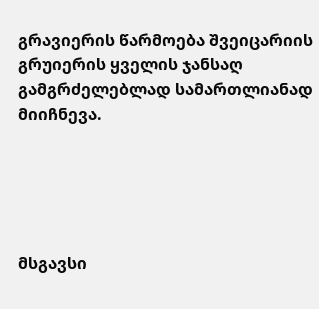გრავიერის წარმოება შვეიცარიის გრუიერის ყველის ჯანსაღ გამგრძელებლად სამართლიანად მიიჩნევა.





მსგავსი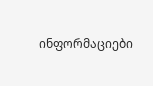ინფორმაციები